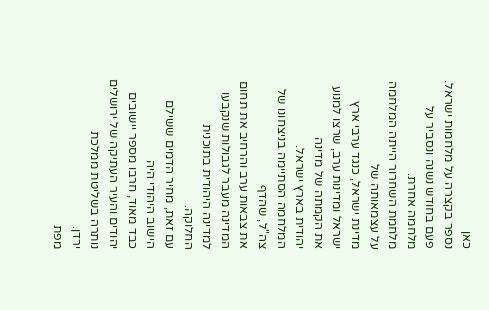כאן
נספר בקצרה על מלחמות ישראל.
פעם בחודש נשנה ונסביר על מלחמה אחרת.
מלחמת השחרור הייתה המלחמה על עצמאותה של
מדינת ישראל, כנגד ערבי ארץ ישראל ומדינות ערב, שרצו למנוע את הקמתה של מדינה
יהודית בארץ ישראל.
המלחמה הסתיימה בניצחונו של צה"ל, שהדף
את צבאות ערב והרחיב את תחום המדינה מעבר לגבולות שנקבעו למדינה היהודית בתוכנית
החלוקה.
עם זאת, מחיר הדמים ששילם הישוב היהודי היה
כבד מאוד, חרבו מספר יישובים יהודים והעיר העתיקה של ירושלים נותרה בשליטת ממלכת
ירדן.
מפת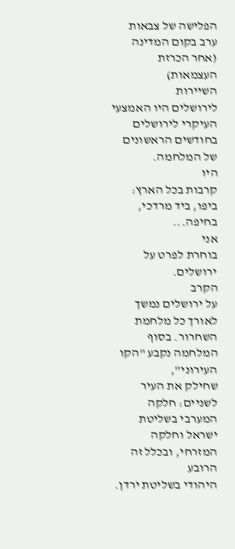הפלישה של צבאות ערב בקום המדינה (אחר הכרזת העצמאות)
השיירות
לירושלים היו האמצעי העיקרי לירושלים בחודשים הראשונים של המלחמה.
היו
קרבות בכל הארץ: ביפו, ביד מרדכי, בחיפה...
אני
בוחרת לפרט על ירושלים.
הקרב
על ירושלים נמשך לאורך כל מלחמת השחרור. בסוף המלחמה נקבע "הקו העירוני",
שחילק את העיר לשניים: חלקה המערבי בשליטת ישראל וחלקה המזרחי, ובכלל זה הרובע
היהודי בשליטת ירדן.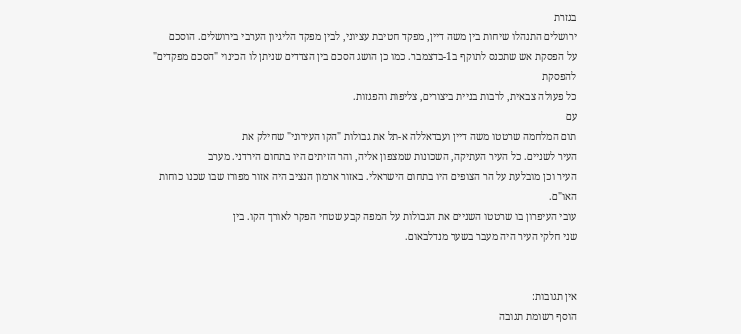בגזרת
ירושלים התנהלו שיחות בין משה דיין, מפקד חטיבת עציוני, לבין מפקד הליגיון הערבי בירושלים. הוסכם
על הפסקת אש שתכנס לתוקף ב1-בדצמבר. כמו כן הושג הסכם בין הצדדים שניתן לו הכינוי "הסכם מפקדים" להפסקת
כל פעולה צבאית, לרבות בניית ביצורים, צליפות והפגזות.
עם
תום המלחמה שרטטו משה דיין ועבדאללה א-תל את גבולות "הקו העירוני" שחילק את
העיר לשניים. כל העיר העתיקה, השכונות שמצפון אליה, והר הזיתים היו בתחום הירדני. מערב
העיר וכן מובלעת על הר הצופים היו בתחום הישראלי. באזור ארמון הנציב היה אזור מפורז שבו שכנו כוחות האו"ם.
עובי העיפרון בו שרטטו השניים את הגבולות על המפה קבע שטחי הפקר לאורך הקו. בין
שני חלקי העיר היה מעבר בשער מנדלבאום.


אין תגובות:
הוסף רשומת תגובה